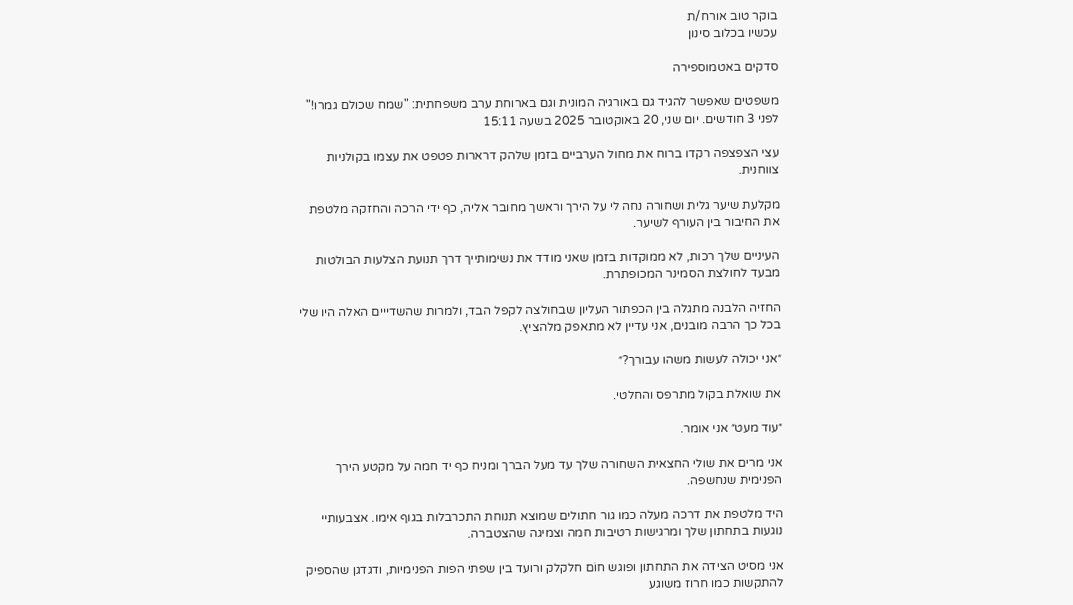בוקר טוב אורח/ת
עכשיו בכלוב סינון

סדקים באטמוספירה

משפטים שאפשר להגיד גם באורגיה המונית וגם בארוחת ערב משפחתית: "שמח שכולם גמרו!"
לפני 3 חודשים. יום שני, 20 באוקטובר 2025 בשעה 15:11

עצי הצפצפה רקדו ברוח את מחול הערביים בזמן שלהק דרארות פטפט את עצמו בקולניות צווחנית.

מקלעת שיער גלית ושחורה נחה לי על הירך וראשך מחובר אליה, כף ידי הרכה והחזקה מלטפת את החיבור בין העורף לשיער.

העיניים שלך רכות, לא ממוקדות בזמן שאני מודד את נשימותייך דרך תנועת הצלעות הבולטות מבעד לחולצת הסמינר המכופתרת.

החזיה הלבנה מתגלה בין הכפתור העליון שבחולצה לקפל הבד, ולמרות שהשדייים האלה היו שלי בכל כך הרבה מובנים, אני עדיין לא מתאפק מלהציץ.

״אני יכולה לעשות משהו עבורך?״

את שואלת בקול מתרפס והחלטי.

״עוד מעט״ אני אומר.

אני מרים את שולי החצאית השחורה שלך עד מעל הברך ומניח כף יד חמה על מקטע הירך הפנימית שנחשפה.

היד מלטפת את דרכה מעלה כמו גור חתולים שמוצא תנוחת התכרבלות בגוף אימו. אצבעותיי נוגעות בתחתון שלך ומרגישות רטיבות חמה וצמיגה שהצטברה.

אני מסיט הצידה את התחתון ופוגש חוֹם חלקלק ורועד בין שפתי הפות הפנימיות, ודגדגן שהספיק להתקשות כמו חרוז משוגע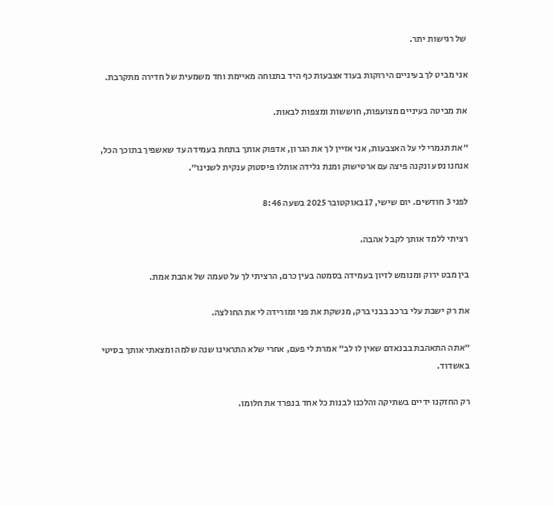של רגישות יתר.

אני מביט לך בעיניים הירוקות בעוד אצבעות כף היד בתנוחה מאיימת וחד משמעית של חדירה מתקרבת.

את מביטה בעיניים מצועפות, חוששות ומצפות לבאות.

״את תגמרי לי על האצבעות, אני אזיין לך את הגרון, אדפוק אותך בתחת בעמידה עד שאשפיך בתוכך הכל, אנחנו נסע ונקנה פיצה עם ארטישוק ומנת גלידה אותלו פיסטוק ענקית לשנינו״.

לפני 3 חודשים. יום שישי, 17 באוקטובר 2025 בשעה 8:46

רציתי ללמד אותך לקבל אהבה.

בין מבט ירוק ומנומש לזיון בעמידה בסמטה בעין כרם, הרציתי לך על טעמה של אהבת אמת.

את רק ישבת עלי ברכב בבני ברק, מנשקת את פני ומורידה לי את החולצה.

״אתה התאהבת בבנאדם שאין לו לב״ אמרת לי פעם, אחרי שלא התראינו שנה שלמה ומצאתי אותך בסיטי באשדוד.

רק החזקנו ידיים בשתיקה והלכנו לבנות כל אחד בנפרד את חלומו.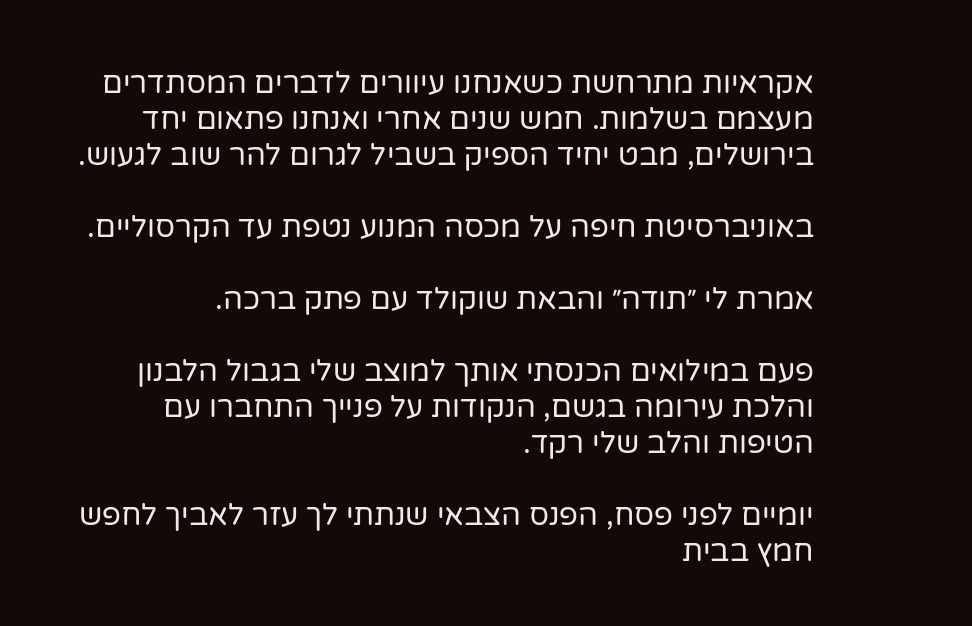אקראיות מתרחשת כשאנחנו עיוורים לדברים המסתדרים מעצמם בשלמות. חמש שנים אחרי ואנחנו פתאום יחד בירושלים, מבט יחיד הספיק בשביל לגרום להר שוב לגעוש.

באוניברסיטת חיפה על מכסה המנוע נטפת עד הקרסוליים.

אמרת לי ״תודה״ והבאת שוקולד עם פתק ברכה.

פעם במילואים הכנסתי אותך למוצב שלי בגבול הלבנון והלכת עירומה בגשם, הנקודות על פנייך התחברו עם הטיפות והלב שלי רקד.

יומיים לפני פסח, הפנס הצבאי שנתתי לך עזר לאביך לחפש חמץ בבית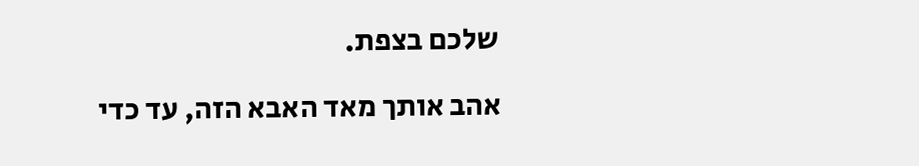שלכם בצפת.

אהב אותך מאד האבא הזה, עד כדי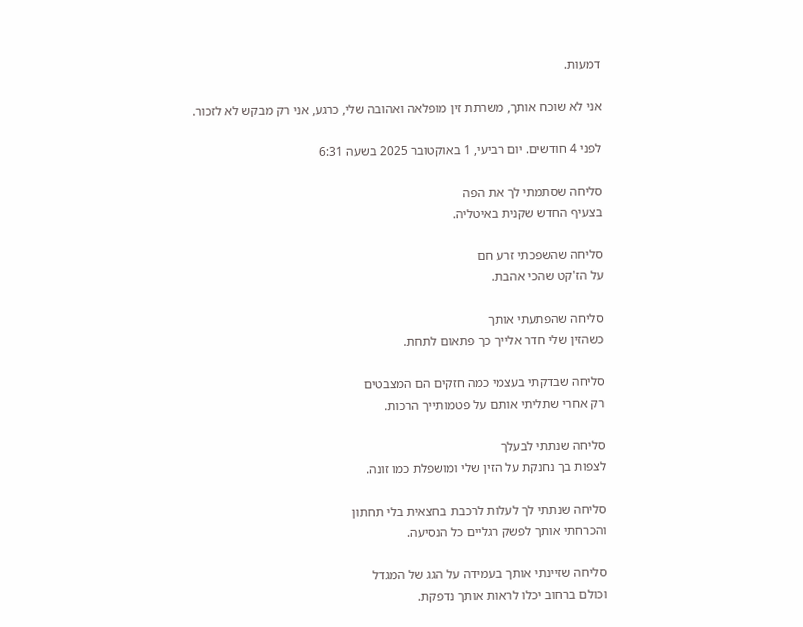דמעות.

אני לא שוכח אותך, משרתת זין מופלאה ואהובה שלי, כרגע, אני רק מבקש לא לזכור.

לפני 4 חודשים. יום רביעי, 1 באוקטובר 2025 בשעה 6:31

סליחה שסתמתי לך את הפה
בצעיף החדש שקנית באיטליה.

סליחה שהשפכתי זרע חם
על הז'קט שהכי אהבת.

סליחה שהפתעתי אותך
כשהזין שלי חדר אלייך כך פתאום לתחת.

סליחה שבדקתי בעצמי כמה חזקים הם המצבטים
רק אחרי שתליתי אותם על פטמותייך הרכות.

סליחה שנתתי לבעלך
לצפות בך נחנקת על הזין שלי ומושפלת כמו זונה.

סליחה שנתתי לך לעלות לרכבת בחצאית בלי תחתון
והכרחתי אותך לפשק רגליים כל הנסיעה.

סליחה שזיינתי אותך בעמידה על הגג של המגדל
וכולם ברחוב יכלו לראות אותך נדפקת.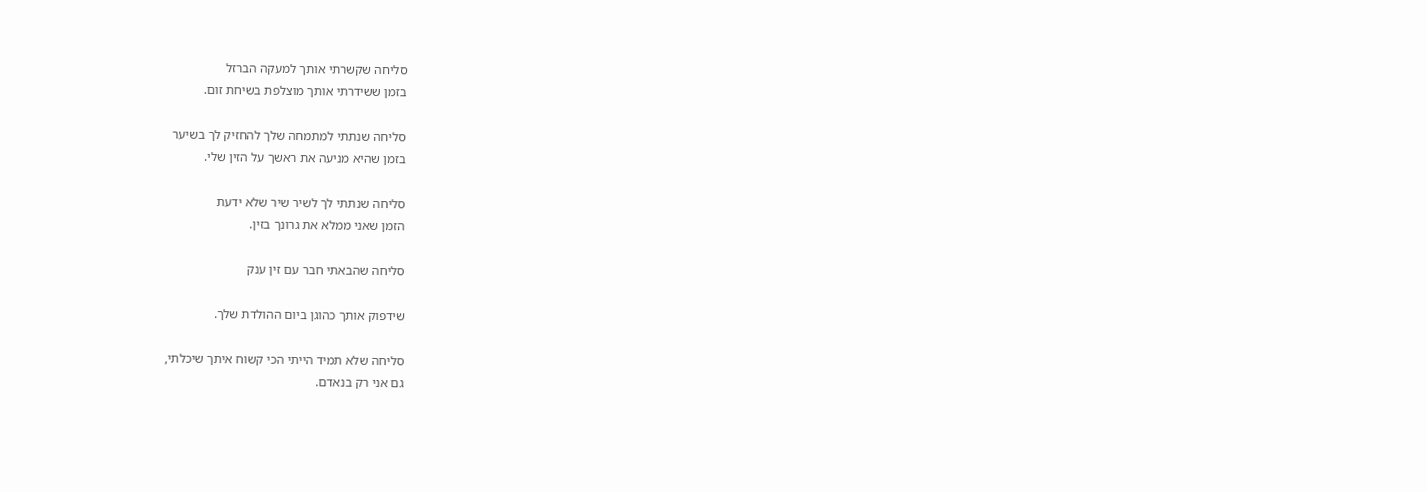סליחה שקשרתי אותך למעקה הברזל
בזמן ששידרתי אותך מוצלפת בשיחת זום.

סליחה שנתתי למתמחה שלך להחזיק לך בשיער
בזמן שהיא מניעה את ראשך על הזין שלי.

סליחה שנתתי לך לשיר שיר שלא ידעת
הזמן שאני ממלא את גרונך בזין.

סליחה שהבאתי חבר עם זין ענק

שידפוק אותך כהוגן ביום ההולדת שלך.

סליחה שלא תמיד הייתי הכי קשוח איתך שיכלתי,
גם אני רק בנאדם.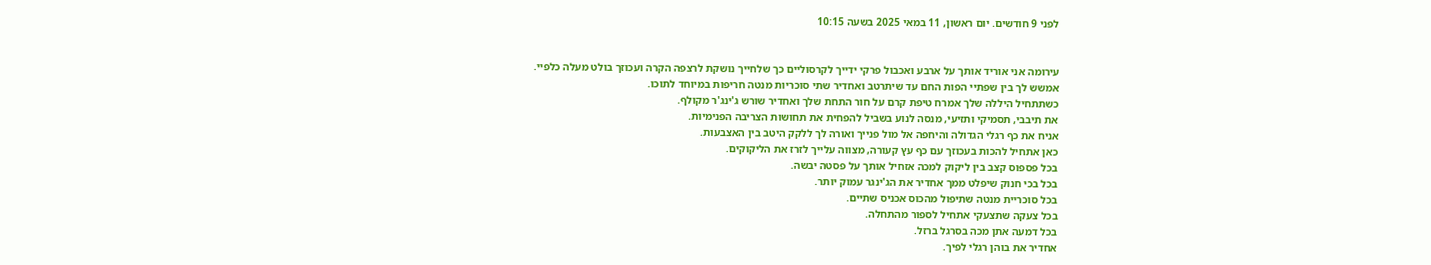לפני 9 חודשים. יום ראשון, 11 במאי 2025 בשעה 10:15


עירומה אני אוריד אותך על ארבע ואכבול פרקי ידייך לקרסוליים כך שלחייך נושקת לרצפה הקרה ועכוזך בולט מעלה כלפיי.
אמשש לך בין שפתיי הפות החם עד שיתרטב ואחדיר שתי סוכריות מנטה חריפות במיוחד לתוכו.
כשתתחיל היללה שלך אמרח טיפת קרם על חור התחת שלך ואחדיר שורש ג'ינג'ר מקולף.
את תיבבי, תסמיקי ותזיעי, מנסה לנוע בשביל להפחית את תחושות הצריבה הפנימיות.
אניח את כף רגלי הגדולה והיחפה אל מול פנייך ואורה לך ללקק היטב בין האצבעות.
כאן אתחיל להכות בעכוזך עם כף עץ קעורה, מצווה עלייך לזרז את הליקוקים.
בכל פספוס קצב בין ליקוק למכה אזחיל אותך על פסטה יבשה.
בכל בכי חנוק שיפלט ממך אחדיר את הג'ינגר עמוק יותר.
בכל סוכריית מנטה שתיפול מהכוס אכניס שתיים.
בכל צעקה שתצעקי אתחיל לספור מהתחלה.
בכל דמעה אתן מכה בסרגל ברזל.
אחדיר את בוהן רגלי לפיך.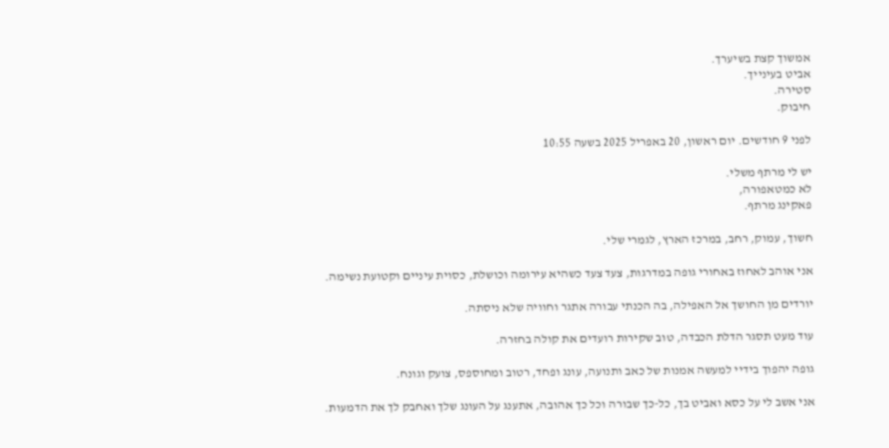אמשוך קצת בשיערך.
אביט בעינייך.
סטירה.
חיבוק.

לפני 9 חודשים. יום ראשון, 20 באפריל 2025 בשעה 10:55

יש לי מרתף משלי.
לא כמטאפורה,
פאקינג מרתף.

חשוך, עמוק, רחב, במרכז הארץ, לגמרי שלי.

אני אוהב לאחוז באחורי גופה במדרגות, צעד צעד כשהיא עירומה וכושלת, כסוית עיניים וקטועת נשימה.

יורדים מן החושך אל האפילה, בה הכנתי עבורה אתגר וחוויה שלא ניסתה.

עוד מעט תסגר הדלת הכבדה, טוב שקירות רועדים את קולה בחזרה.

גופה יהפוך בידיי למעשה אמנות של כאב ותנועה, עונג ופחד, רטוב ומחוספס, צועק וגונח.

אני אשב לי על כסא ואביט בך, כל-כך שבורה וכל כך אהובה, אתענג על העונג שלך ואחבק לך את הדמעות.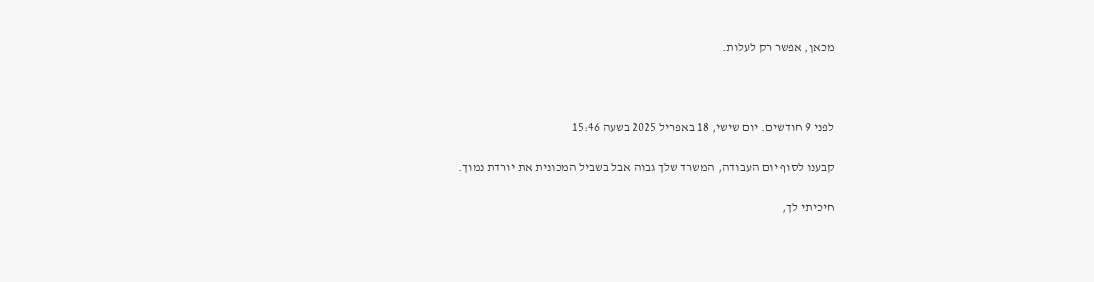מכאן, אפשר רק לעלות.



לפני 9 חודשים. יום שישי, 18 באפריל 2025 בשעה 15:46

קבענו לסוף יום העבודה, המשרד שלך גבוה אבל בשביל המכונית את יורדת נמוך.

חיכיתי לך,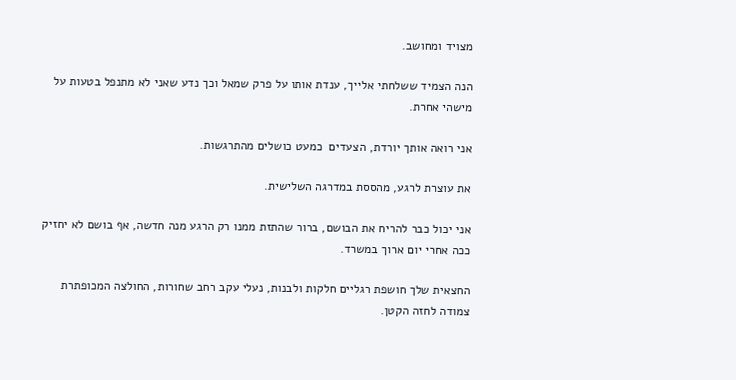מצויד ומחושב.

הנה הצמיד ששלחתי אלייך, ענדת אותו על פרק שמאל וכך נדע שאני לא מתנפל בטעות על מישהי אחרת.

אני רואה אותך יורדת, הצעדים  כמעט כושלים מהתרגשות.

את עוצרת לרגע, מהססת במדרגה השלישית.

אני יכול כבר להריח את הבושם, ברור שהתזת ממנו רק הרגע מנה חדשה, אף בושם לא יחזיק ככה אחרי יום ארוך במשרד.

החצאית שלך חושפת רגליים חלקות ולבנות, נעלי עקב רחב שחורות, החולצה המכופתרת צמודה לחזה הקטן.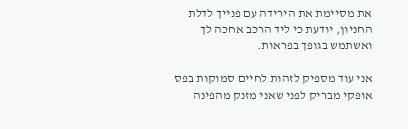את מסיימת את הירידה עם פנייך לדלת החניון, יודעת כי ליד הרכב אחכה לך ואשתמש בגופך בפראות.

אני עוד מספיק לזהות לחיים סמוקות בפס אופקי מבריק לפני שאני מזנק מהפינה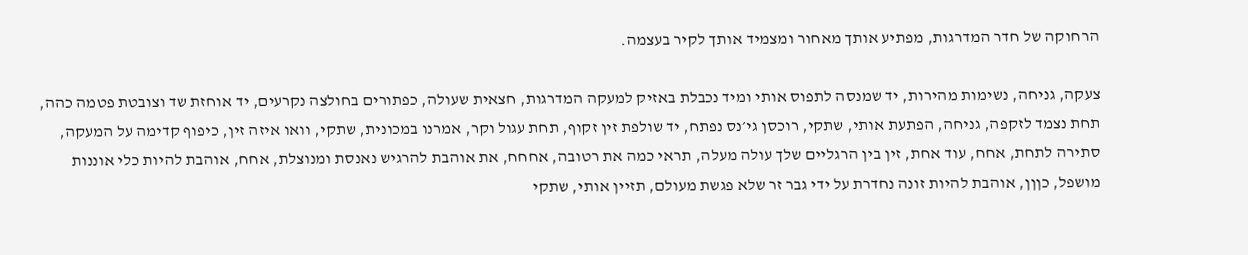הרחוקה של חדר המדרגות, מפתיע אותך מאחור ומצמיד אותך לקיר בעצמה.

צעקה, גניחה, נשימות מהירות, יד שמנסה לתפוס אותי ומיד נכבלת באזיק למעקה המדרגות, חצאית שעולה, כפתורים בחולצה נקרעים, יד אוחזת שד וצובטת פטמה כהה, תחת נצמד לזקפה, גניחה, הפתעת אותי, שתקי, רוכסן גי׳נס נפתח, יד שולפת זין זקוף, תחת עגול וקר, אמרנו במכונית, שתקי, וואו איזה זין, כיפוף קדימה על המעקה, סתירה לתחת, אחח, עוד אחת, זין בין הרגליים שלך עולה מעלה, תראי כמה את רטובה, אחחח, את אוהבת להרגיש נאנסת ומנוצלת, אחח, אוהבת להיות כלי אוננות מושפל, כןןן, אוהבת להיות זונה נחדרת על ידי גבר זר שלא פגשת מעולם, תזיין אותי, שתקי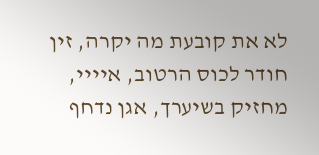לא את קובעת מה יקרה, זין חודר לכוס הרטוב, איייי, מחזיק בשיערך, אגן נדחף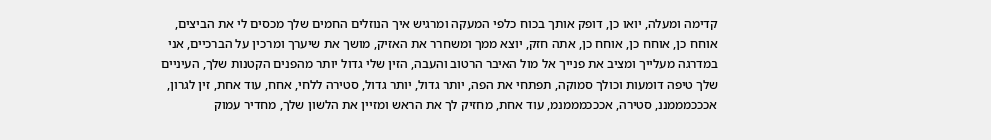קדימה ומעלה, יואו כן, דופק אותך בכוח כלפי המעקה ומרגיש איך הנוזלים החמים שלך מכסים לי את הביצים, אוחח כן, אוחח כן, אוחח כן, אתה חזק, יוצא ממך ומשחרר את האזיק, מושך את שיערך ומרכין על הברכיים, אני במדרגה מעלייך ומציב את פנייך אל מול האיבר הרטוב והעבה, הזין שלי גדול יותר מהפנים הקטנות שלך, העיניים שלך טיפה דומעות וכולך סמוקה, תפתחי את הפה, יותר גדול, יותר גדול, סטירה ללחי, אחח, עוד אחת, זין לגרון, אכככמממננ, סטירה, אכככמממנמ, עוד אחת, מחזיק לך את הראש ומזיין את הלשון שלך, מחדיר עמוק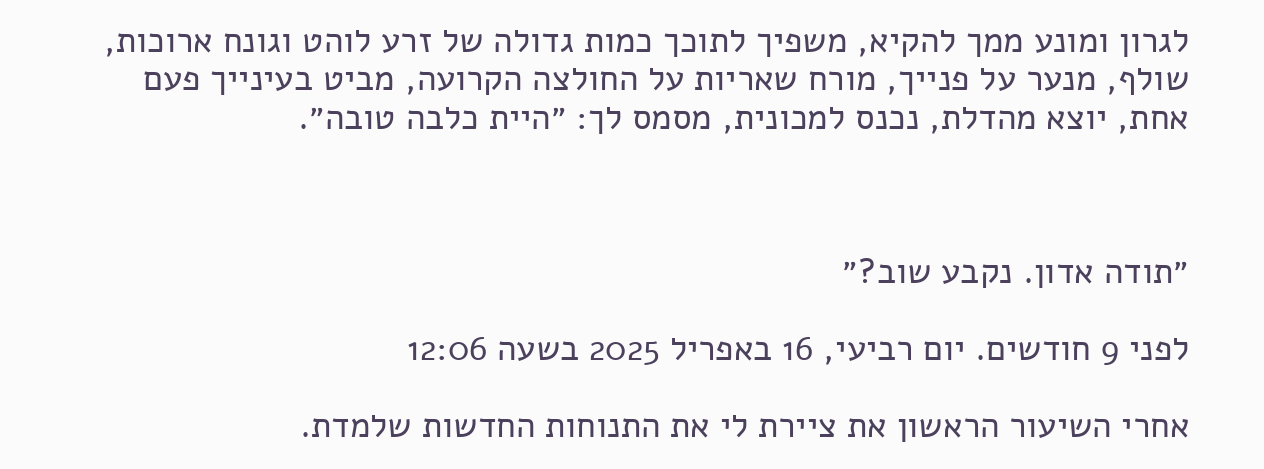לגרון ומונע ממך להקיא, משפיך לתוכך כמות גדולה של זרע לוהט וגונח ארוכות, שולף, מנער על פנייך, מורח שאריות על החולצה הקרועה, מביט בעינייך פעם אחת, יוצא מהדלת, נכנס למכונית, מסמס לך: ״היית כלבה טובה״.



״תודה אדון. נקבע שוב?״

לפני 9 חודשים. יום רביעי, 16 באפריל 2025 בשעה 12:06

אחרי השיעור הראשון את ציירת לי את התנוחות החדשות שלמדת.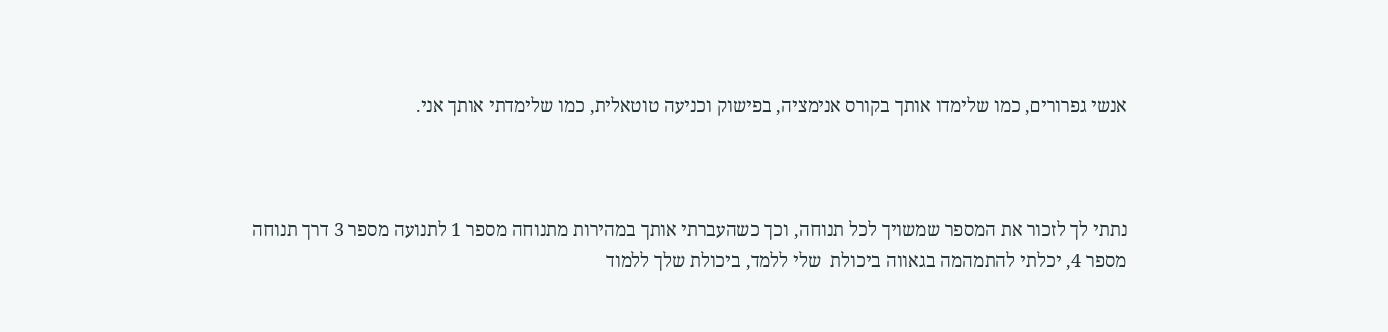אנשי גפרורים, כמו שלימדו אותך בקורס אנימציה, בפישוק וכניעה טוטאלית, כמו שלימדתי אותך אני.



נתתי לך לזכור את המספר שמשויך לכל תנוחה, וכך כשהעברתי אותך במהירות מתנוחה מספר 1 לתנועה מספר 3 דרך תנוחה מספר 4, יכלתי להתמהמה בגאווה ביכולת  שלי ללמד, ביכולת שלך ללמוד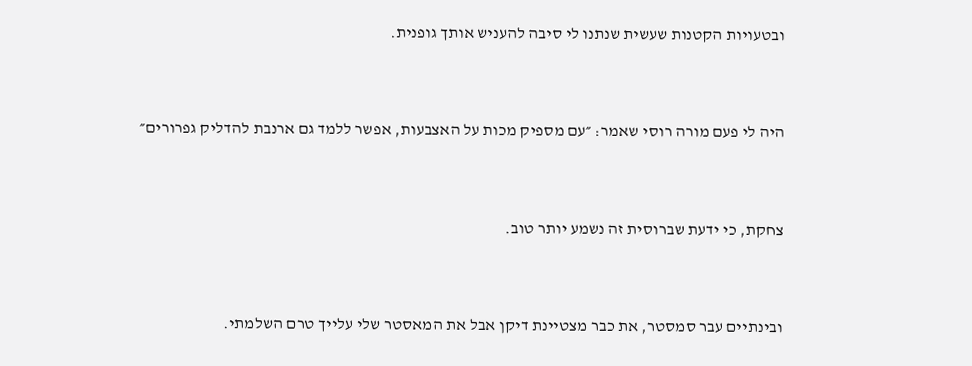ובטעויות הקטנות שעשית שנתנו לי סיבה להעניש אותך גופנית.



היה לי פעם מורה רוסי שאמר: ״עם מספיק מכות על האצבעות, אפשר ללמד גם ארנבת להדליק גפרורים״



צחקת, כי ידעת שברוסית זה נשמע יותר טוב.



ובינתיים עבר סמסטר, את כבר מצטיינת דיקן אבל את המאסטר שלי עלייך טרם השלמתי.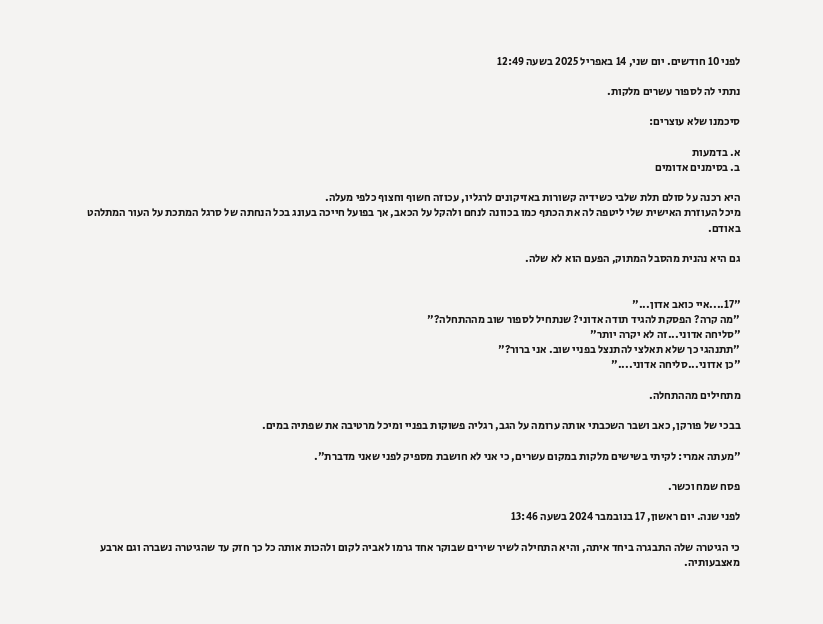לפני 10 חודשים. יום שני, 14 באפריל 2025 בשעה 12:49

נתתי לה לספור עשרים מלקות.

סיכמנו שלא עוצרים:

א. בדמעות
ב. בסימנים אדומים

היא רכנה על סולם תלת שלבי כשידיה קשורות באזיקונים לרגליו, עכוזה חשוף וחצוף כלפי מעלה.
מיכל העוזרת האישית שלי ליטפה לה את הכתף כמו בכוונה לנחם ולהקל על הכאב, אך בפועל חייכה בעונג בכל הנחתה של סרגל המתכת על העור המתלהט באודם.

גם היא נהנית מהסבל המתוק, הפעם הוא לא שלה.


"17....איי כואב אדון..."
"מה קרה? הפסקת להגיד תודה אדוני? שנתחיל לספור שוב מההתחלה?"
"סליחה אדוני...זה לא יקרה יותר"
"תתנהגי כך שלא תאלצי להתנצל בפניי שוב. אני ברור?"
"כן אדוני...סליחה אדוני...."

מתחילים מההתחלה.

בבכי של פורקן, כאב ושבר השכבתי אותה ערומה על הגב, רגליה פשוקות בפניי ומיכל מרטיבה את שפתיה במים.

"מעתה אמרי: לקיתי בשישים מלקות במקום עשרים, כי אני לא חושבת מספיק לפני שאני מדברת".

פסח שמח וכשר.

לפני שנה. יום ראשון, 17 בנובמבר 2024 בשעה 13:46

כי הגיטרה שלה התבגרה ביחד איתה, והיא התחילה לשיר שירים שבוקר אחד גרמו לאביה לקום ולהכות אותה כל כך חזק עד שהגיטרה נשברה וגם ארבע מאצבעותיה.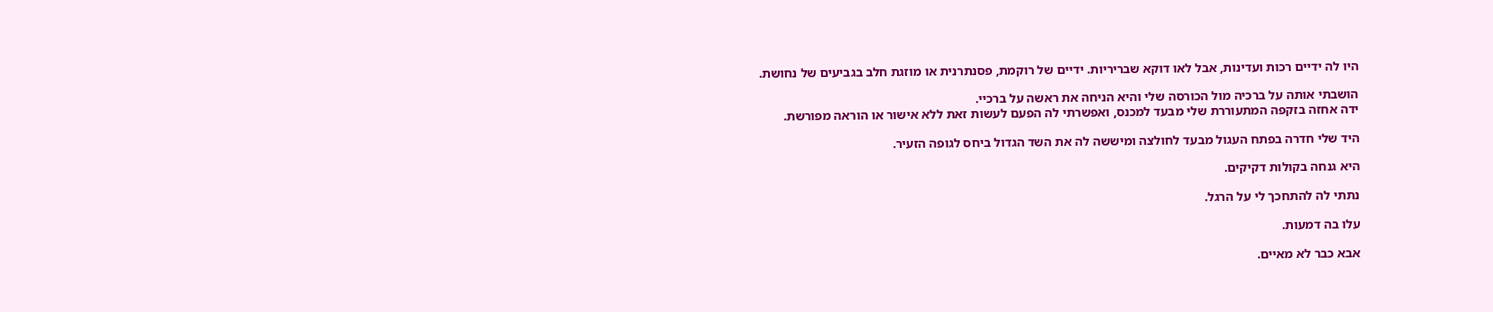היו לה ידיים רכות ועדינות, אבל לאו דוקא שבריריות. ידיים של רוקמת, פסנתרנית או מוזגת חלב בגביעים של נחושת.

הושבתי אותה על ברכיה מול הכורסה שלי והיא הניחה את ראשה על ברכיי.
ידה אחזה בזקפה המתעוררת שלי מבעד למכנס, ואפשרתי לה הפעם לעשות זאת ללא אישור או הוראה מפורשת.

היד שלי חדרה בפתח העגול מבעד לחולצה ומיששה לה את השד הגדול ביחס לגופה הזעיר.

היא גנחה בקולות דקיקים.

נתתי לה להתחכך לי על הרגל.

עלו בה דמעות.

אבא כבר לא מאיים.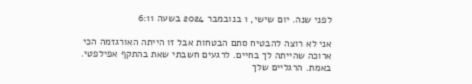לפני שנה. יום שישי, 1 בנובמבר 2024 בשעה 6:11

אני לא רוצה להבטיח סתם הבטחות אבל זו הייתה האורגזמה הכי ארוכה שהייתה לך בחיים. לרגעים חשבתי שאת בהתקף אפילפטי. באמת. הרגליים שלך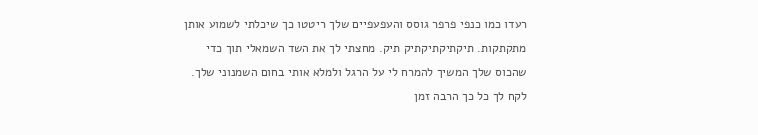רעדו כמו כנפי פרפר גוסס והעפעפיים שלך ריטטו כך שיכלתי לשמוע אותן מתקתקות. תיקתיקתיקתיק תיק. מחצתי לך את השד השמאלי תוך כדי שהכוס שלך המשיך להמרח לי על הרגל ולמלא אותי בחום השמנוני שלך. לקח לך כל כך הרבה זמן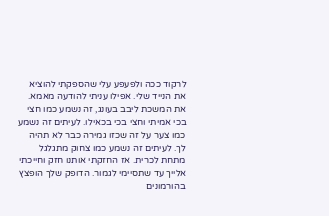לרקוד ככה ולפעפע עלי שהספקתי להוציא את הנייד שלי. אפילו עניתי להודעה מאמא. את המשכת ליבב בעונג, זה נשמע כמו חצי בכי אמיתי וחצי בכי בכאילו. לעיתים זה נשמע כמו צער על זה שכזו גמירה כבר לא תהיה לך. לעיתים זה נשמע כמו צחוק מתגלגל מתחת לכרית. אז החזקתי אותנו חזק וחייכתי אלייך עד שתסיימי לגמור. הדופק שלך הופצץ בהורמונים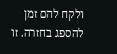ולקח להם זמן להספג בחזרה. זו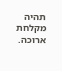תהיה מקלחת ארוכה.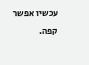עכשיו אפשר קפה.